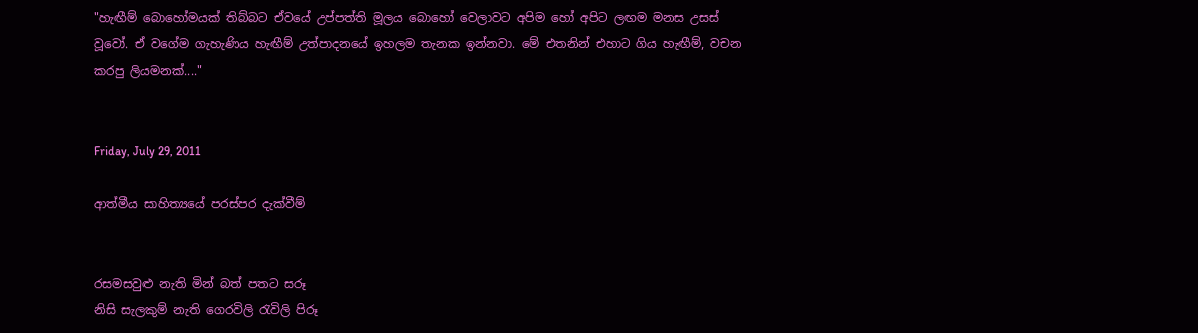"හැඟීම් බොහෝමයක් තිබ්බට ඒවයේ උප්පත්ති මූලය බොහෝ වෙලාවට අපිම හෝ අපිට ලඟම මනස උසස් වූවෝ. ඒ වගේම ගැහැණිය හැඟීම් උත්පාදනයේ ඉහලම තැනක ඉන්නවා. මේ එතනින් එහාට ගිය හැඟීම්, වචන කරපු ලියමනක්...."


Friday, July 29, 2011

ආත්මීය සාහිත්‍යයේ පරස්පර දැක්වීම්


රසමසවුළු නැති මින් බත් පතට සරූ
නිසි සැලකුම් නැති ගෙරවිලි රැවිලි පිරූ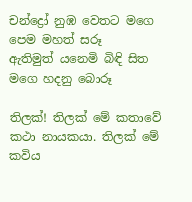චන්ද්‍රෝ නුඹ වෙතට මගෙ පෙම මහත් සරූ
ඇතිමුත් යනෙමි බිඳි සිත මගෙ හදනු බොරූ

තිලක්! තිලක් මේ කතාවේ කථා නායකයා. තිලක් මේ කවිය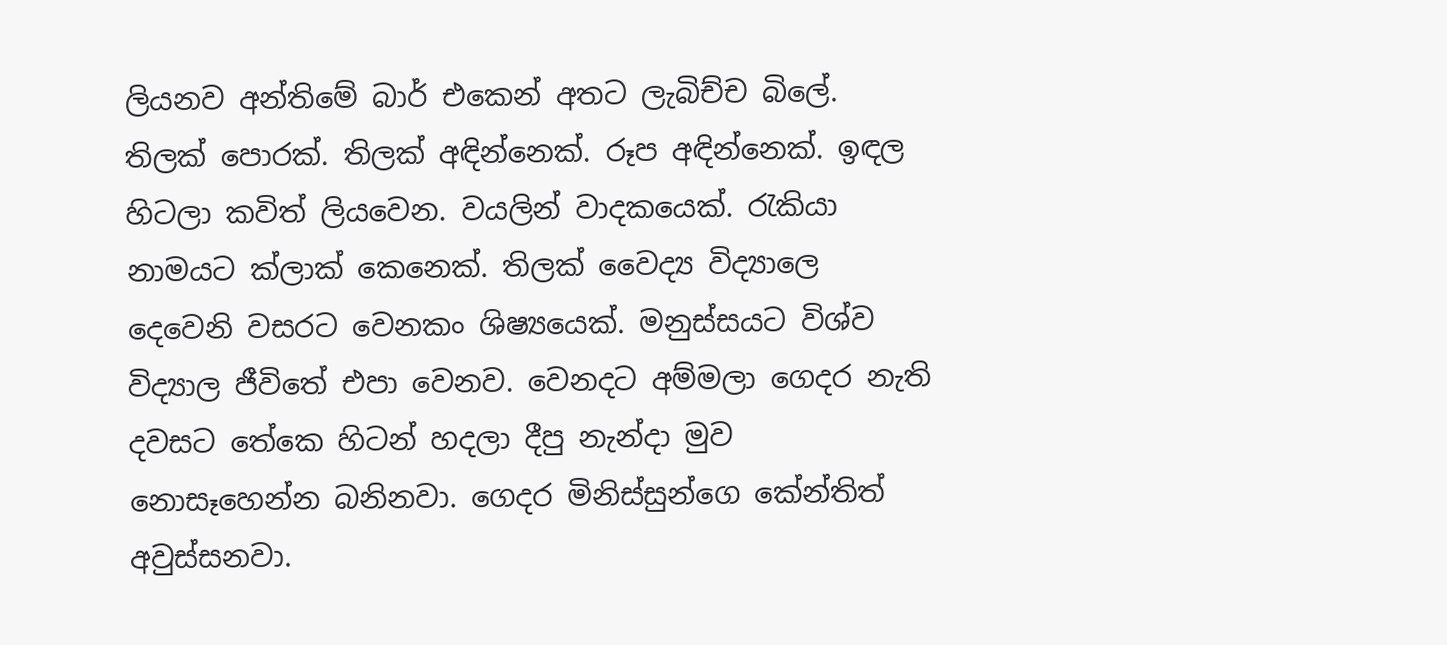ලියනව අන්තිමේ බාර් එකෙන් අතට ලැබිච්ච බිලේ. තිලක් පොරක්. තිලක් අඳින්නෙක්. රූප අඳින්නෙක්. ඉඳල හිටලා කවිත් ලියවෙන. වයලින් වාදකයෙක්. රැකියා නාමයට ක්ලාක් කෙනෙක්. තිලක් වෛද්‍ය විද්‍යාලෙ දෙවෙනි වසරට වෙනකං ශිෂ්‍යයෙක්. මනුස්සයට විශ්ව විද්‍යාල ජීවිතේ එපා වෙනව. වෙනදට අම්මලා ගෙදර නැති දවසට තේකෙ හිටන් හදලා දීපු නැන්දා මුව නොසෑහෙන්න බනිනවා. ගෙදර මිනිස්සුන්ගෙ කේන්තිත් අවුස්සනවා.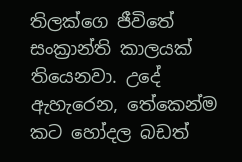තිලක්ගෙ ජීවිතේ සංක්‍රාන්ති කාලයක් තියෙනවා. උදේ ඇහැරෙන, තේකෙන්ම කට හෝදල බඩත්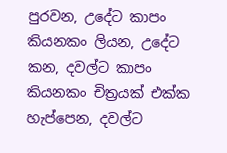පුරවන, උදේට කාපං කියනකං ලියන, උදේට කන, දවල්ට කාපං කියනකං චිත්‍රයක් එක්ක හැප්පෙන, දවල්ට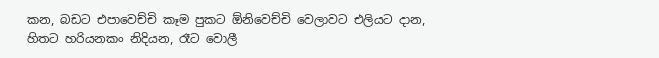කන, බඩට එපාවෙච්චි කෑම පුකට ඕනිවෙච්චි වෙලාවට එලියට දාන, හිතට හරියනකං නිදියන, රෑට වොලී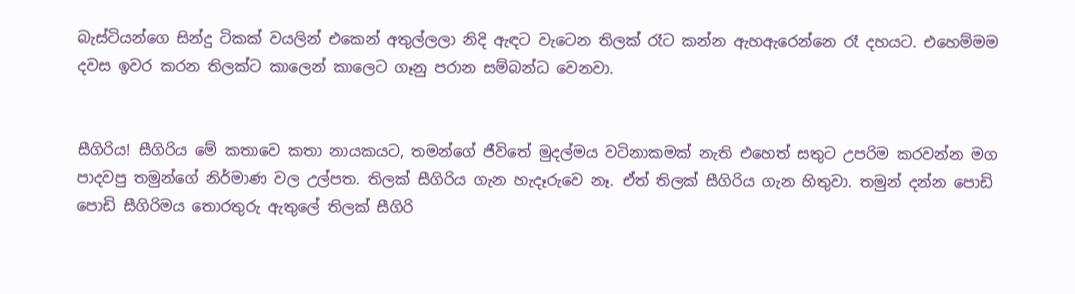බැස්ටියන්ගෙ සින්දු ටිකක් වයලින් එකෙන් අතුල්ලලා නිදි ඇඳට වැටෙන තිලක් රෑට කන්න ඇහඇරෙන්නෙ රෑ දහයට. එහෙම්මම දවස ඉවර කරන තිලක්ට කාලෙන් කාලෙට ගෑනු පරාන සම්බන්ධ වෙනවා.


සීගිරිය! සීගිරිය මේ කතාවෙ කතා නායකයට, තමන්ගේ ජීවිතේ මුදල්මය වටිනාකමක් නැති එහෙත් සතුට උපරිම කරවන්න මග පාදවපු තමුන්ගේ නිර්මාණ වල උල්පත. තිලක් සීගිරිය ගැන හැදෑරුවෙ නෑ. ඒත් තිලක් සීගිරිය ගැන හිතුවා. තමුන් දන්න පොඩි පොඩි සීගිරිමය තොරතුරු ඇතුලේ තිලක් සීගිරි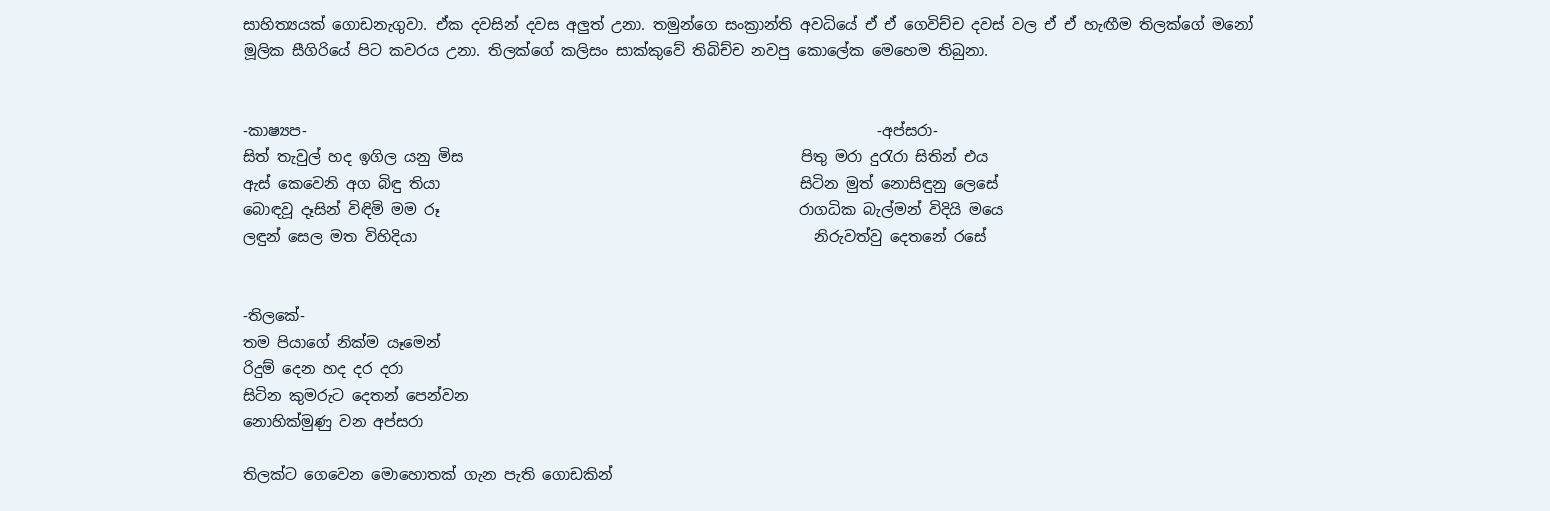සාහිත්‍යයක් ගොඩනැගුවා. ඒක දවසින් දවස අලුත් උනා. තමුන්ගෙ සංක්‍රාන්ති අවධියේ ඒ ඒ ගෙවිච්ච දවස් වල ඒ ඒ හැඟීම තිලක්ගේ මනෝ මූලික සීගිරියේ පිට කවරය උනා. තිලක්ගේ කලිසං සාක්කුවේ තිබිච්ච නවපු කොලේක මෙහෙම තිබුනා.


-කාෂ්‍යප-                                                                            -අප්සරා-
සිත් තැවුල් හද ඉගිල යනු මිස                                             පිතු මරා දුරැරා සිතින් එය
ඇස් කෙවෙනි අග බිඳු තියා                                                සිටින මුත් නොසිඳුනු ලෙසේ
බොඳවූ දෑසින් විඳිමි මම රූ                                                රාගධික බැල්මන් විදියි මයෙ
ලඳුන් සෙල මත විහිදියා                                                     නිරුවත්වු දෙතනේ රසේ


-තිලකේ-
තම පියාගේ නික්ම යෑමෙන්
රිදුම් දෙන හද දර දරා
සිටින කුමරුට දෙතන් පෙන්වන
නොහික්මුණු වන අප්සරා

තිලක්ට ගෙවෙන මොහොතක් ගැන පැති ගොඩකින්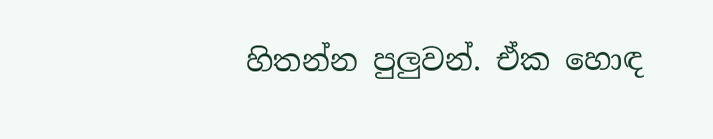හිතන්න පුලුවන්. ඒක හොඳ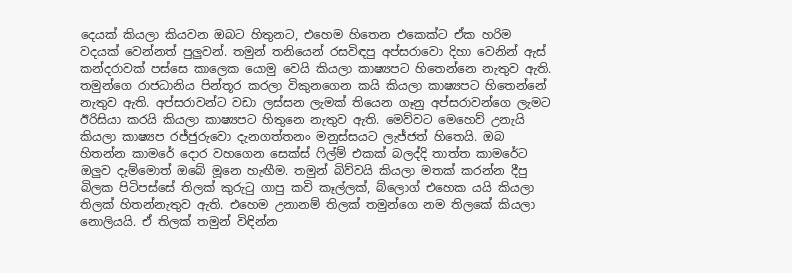දෙයක් කියලා කියවන ඔබට හිතුනට, එහෙම හිතෙන එකෙක්ට ඒක හරිම වදයක් වෙන්නත් පුලුවන්. තමුන් තනියෙන් රසවිඳපු අප්සරාවො දිහා වෙනින් ඇස් කන්දරාවක් පස්සෙ කාලෙක යොමු වෙයි කියලා කාෂ්‍යපට හිතෙන්නෙ නැතුව ඇති. තමුන්ගෙ රාජධානිය පින්තූර කරලා විකුනගෙන කයි කියලා කාෂ්‍යපට හිතෙන්නේ නැතුව ඇති. අප්සරාවන්ට වඩා ලස්සන ලැමක් තියෙන ගෑනු අප්සරාවන්ගෙ ලැමට ඊරිසියා කරයි කියලා කාෂ්‍යපට හිතුනෙ නැතුව ඇති. මෙව්වට මෙහෙව් උනැයි කියලා කාෂ්‍යප රජ්ජුරුවො දැනගත්තනං මනුස්සයට ලැජ්ජත් හිතෙයි. ඔබ හිතන්න කාමරේ දොර වහගෙන සෙක්ස් ෆිල්ම් එකක් බලද්දි තාත්ත කාමරේට ඔලුව දැම්මොත් ඔබේ මූනෙ හැඟීම. තමුන් බිව්වයි කියලා මතක් කරන්න දීපු බිලක පිටිපස්සේ තිලක් කුරුටු ගාපු කවි කෑල්ලක්, බ්ලොග් එහෙක යයි කියලා තිලක් හිතන්නැතුව ඇති. එහෙම උනානම් තිලක් තමුන්ගෙ නම තිලකේ කියලා නොලියයි. ඒ තිලක් තමුන් විඳින්න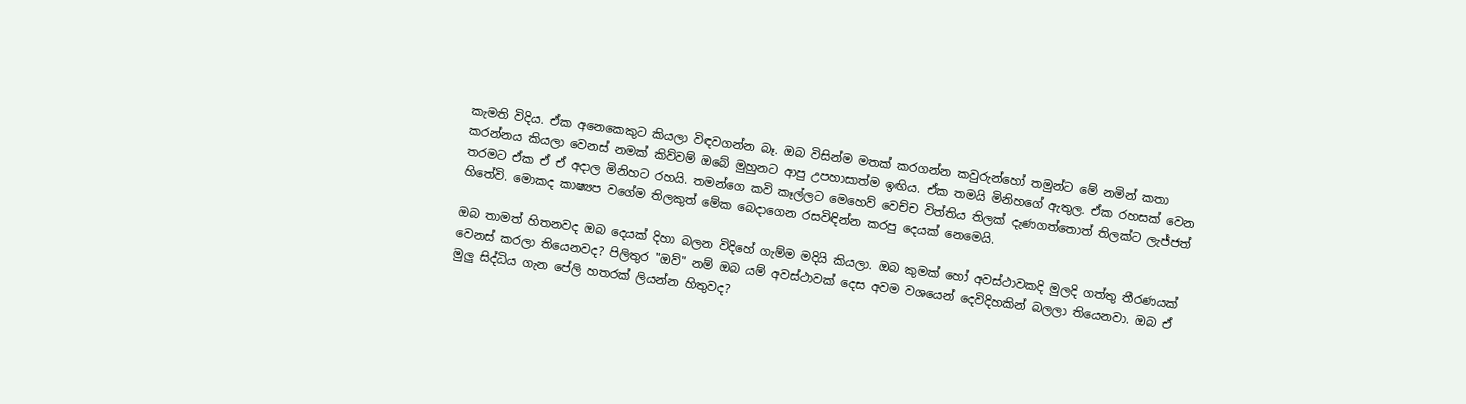කැමති විදිය. ඒක අනෙකෙකුට කියලා විඳවගන්න බෑ. ඔබ විසින්ම මතක් කරගන්න කවුරුන්හෝ තමුන්ට මේ නමින් කතා කරන්නය කියලා වෙනස් නමක් කිව්වම් ඔබේ මුහුනට ආපු උපහාසාත්ම ඉඟිය. ඒක තමයි මිනිහගේ ඇතුල. ඒක රහසක් වෙන තරමට ඒක ඒ ඒ අදාල මිනිහට රහයි. තමන්ගෙ කවි කෑල්ලට මෙහෙව් වෙච්ච විත්තිය තිලක් දැණගත්තොත් තිලක්ට ලැජ්ජත් හිතේවි. මොකද කාෂ්‍යප වගේම තිලකුත් මේක බෙදාගෙන රසවිඳින්න කරපු දෙයක් නෙමෙයි.

ඔබ තාමත් හිතනවද ඔබ දෙයක් දිහා බලන විදිහේ ගැම්ම මදියි කියලා. ඔබ කුමක් හෝ අවස්ථාවකදි මුලදි ගත්තු තීරණයක් වෙනස් කරලා තියෙනවද? පිලිතුර "ඔව්" නම් ඔබ යම් අවස්ථාවක් දෙස අවම වශයෙන් දෙවිදිහකින් බලලා තියෙනවා. ඔබ ඒ මුලු සිද්ධිය ගැන පේලි හතරක් ලියන්න හිතුවද?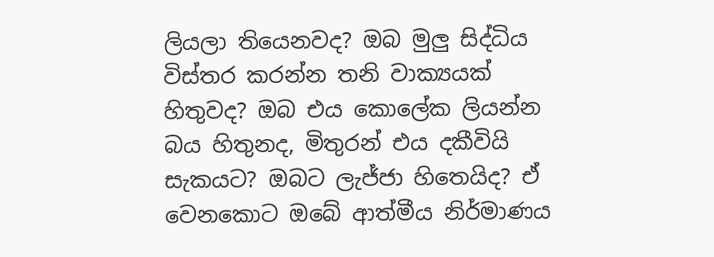ලියලා තියෙනවද? ඔබ මුලු සිද්ධිය විස්තර කරන්න තනි වාක්‍යයක් හිතුවද? ඔබ එය කොලේක ලියන්න බය හිතුනද, මිතුරන් එය දකීවියි සැකයට? ඔබට ලැජ්ජා හිතෙයිද? ඒ වෙනකොට ඔබේ ආත්මීය නිර්මාණය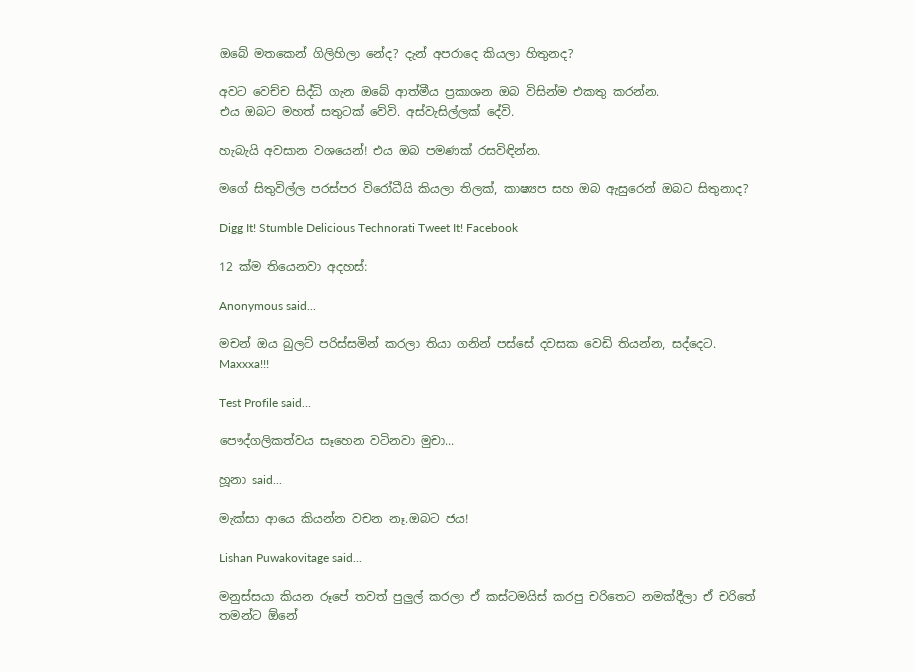ඔබේ මතකෙන් ගිලිහිලා නේද? දැන් අපරාදෙ කියලා හිතුනද?

අවට වෙච්ච සිද්ධි ගැන ඔබේ ආත්මීය ප්‍රකාශන ඔබ විසින්ම එකතු කරන්න.
එය ඔබට මහත් සතුටක් වේවි. අස්වැසිල්ලක් දේවි.

හැබැයි අවසාන වශයෙන්! එය ඔබ පමණක් රසවිඳින්න.

මගේ සිතුවිල්ල පරස්පර විරෝධීයි කියලා තිලක්, කාෂ්‍යප සහ ඔබ ඇසුරෙන් ඔබට සිතුනාද?

Digg It! Stumble Delicious Technorati Tweet It! Facebook

12 ක්ම තියෙනවා අදහස්:

Anonymous said...

මචන් ඔය බුලට් පරිස්සමින් කරලා තියා ගනින් පස්සේ දවසක වෙඩි තියන්න, සද්දෙට.
Maxxxa!!!

Test Profile said...

පෞද්ගලිකත්වය සෑහෙන වටිනවා මුචා...

හූනා said...

මැක්සා ආයෙ කියන්න වචන නෑ.ඔබට ජය!

Lishan Puwakovitage said...

මනුස්සයා කියන රූපේ තවත් පුලුල් කරලා ඒ කස්ටමයිස් කරපු චරිතෙට නමක්දීලා ඒ චරිතේ තමන්ට ඕනේ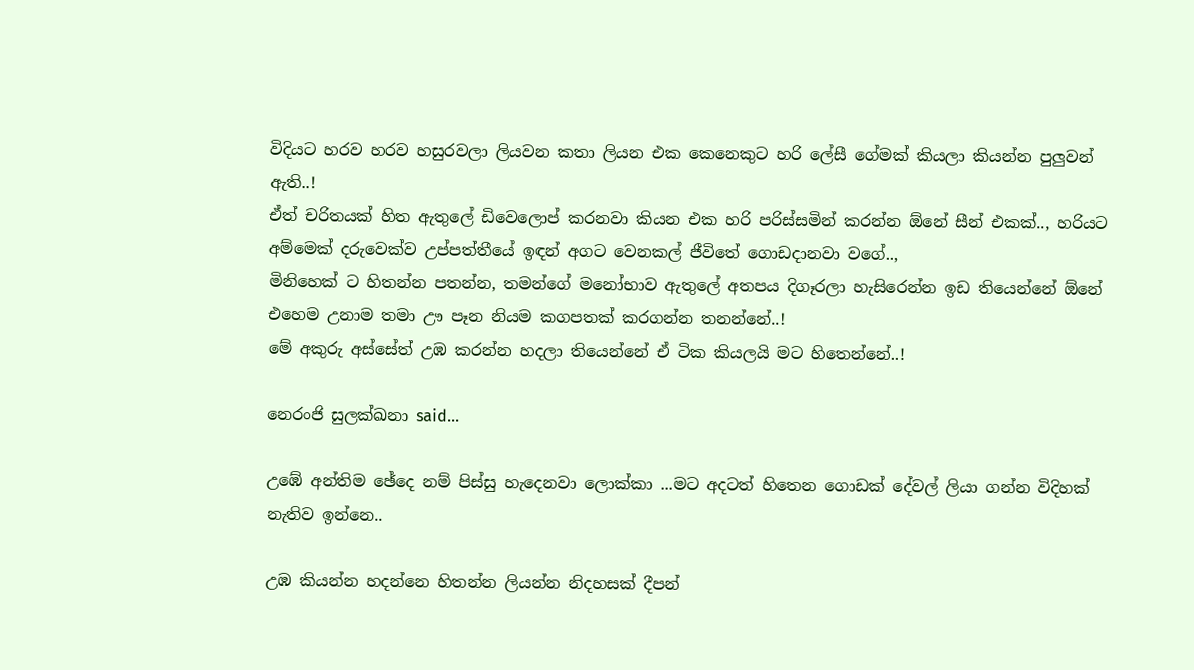විදියට හරව හරව හසුරවලා ලියවන කතා ලියන එක කෙනෙකුට හරි ලේසී ගේමක් කියලා කියන්න පුලුවන් ඇති..!
ඒත් චරිතයක් හිත ඇතුලේ ඩිවෙලොප් කරනවා කියන එක හරි පරිස්සමින් කරන්න ඕනේ සීන් එකක්.., හරියට අම්මෙක් දරුවෙක්ව උප්පත්තීයේ ඉඳන් අගට වෙනකල් ජීවිතේ ගොඩදානවා වගේ..,
මිනිහෙක් ට හිතන්න පතන්න, තමන්ගේ මනෝභාව ඇතුලේ අතපය දිගෑරලා හැසිරෙන්න ඉඩ තියෙන්නේ ඕනේ එහෙම උනාම තමා ඌ පෑන නියම කගපතක් කරගන්න තනන්නේ..!
මේ අකුරු අස්සේත් උඹ කරන්න හදලා තියෙන්නේ ඒ ටික කියලයි මට හිතෙන්නේ..!

නෙරංජි සුලක්ඛනා said...

උඹේ අන්තිම ඡේදෙ නම් පිස්සු හැදෙනවා ලොක්කා ...මට අදටත් හිතෙන ගොඩක් දේවල් ලියා ගන්න විදිහක් නැතිව ඉන්නෙ..

උඹ කියන්න හදන්නෙ හිතන්න ලියන්න නිදහසක් දීපන්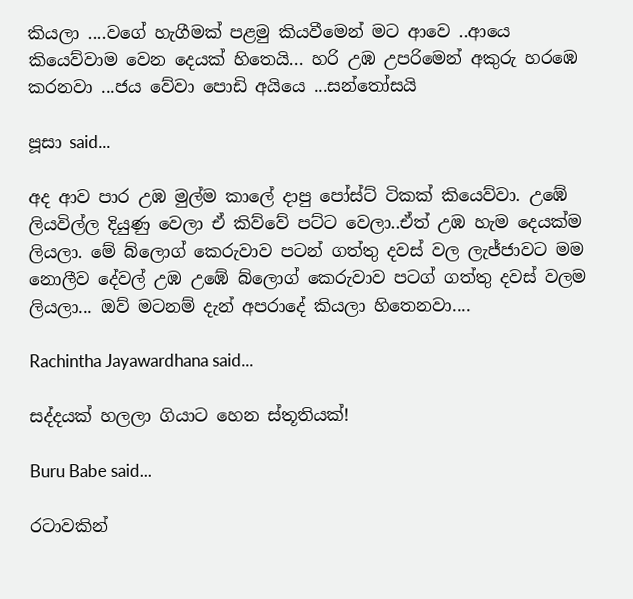කියලා ....වගේ හැගීමක් පළමු කියවීමෙන් මට ආවෙ ..ආයෙ කියෙව්වාම වෙන දෙයක් හිතෙයි... හරි උඹ උපරිමෙන් අකුරු හරඹෙ කරනවා ...ජය වේවා පොඩි අයියෙ ...සන්තෝසයි

පූසා said...

අද ආව පාර උඹ මුල්ම කාලේ දාපු පෝස්ට් ටිකක් කියෙව්වා. උඹේ ලියවිල්ල දියුණු වෙලා ඒ කිව්වේ පට්ට වෙලා..ඒත් උඹ හැම දෙයක්ම ලියලා. මේ බ්ලොග් කෙරුවාව පටන් ගත්තු දවස් වල ලැජ්ජාවට මම නොලීව දේවල් උඹ උඹේ බ්ලොග් කෙරුවාව පටග් ගත්තු දවස් වලම ලියලා... ඔව් මටනම් දැන් අපරාදේ කියලා හිතෙනවා....

Rachintha Jayawardhana said...

සද්දයක් හලලා ගියාට හෙන ස්තූතියක්!

Buru Babe said...

රටාවකින්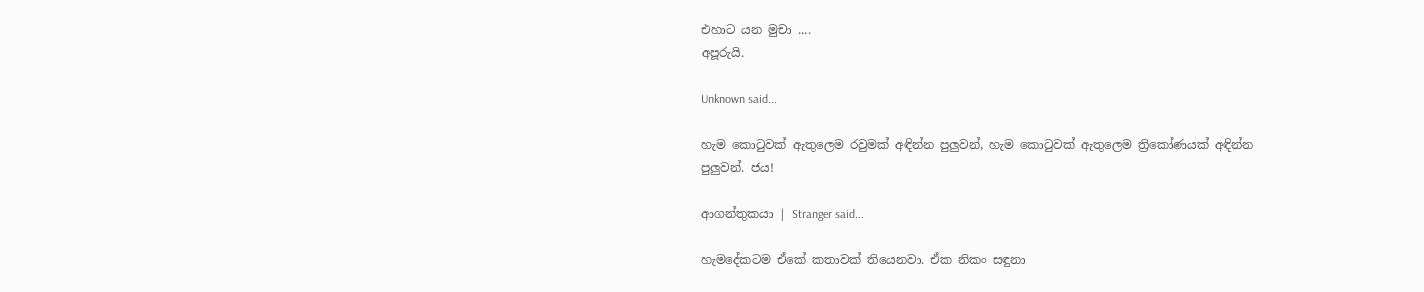එහාට යන මුචා ....
අපූරුයි.

Unknown said...

හැම කොටුවක් ඇතුලෙම රවුමක් අඳින්න පුලුවන්, හැම කොටුවක් ඇතුලෙම ත්‍රිකෝණයක් අඳින්න පුලුවන්. ජය!

ආගන්තුකයා | Stranger said...

හැමදේකටම ඒකේ කතාවක් තියෙනවා. ඒක නිකං සඳුනා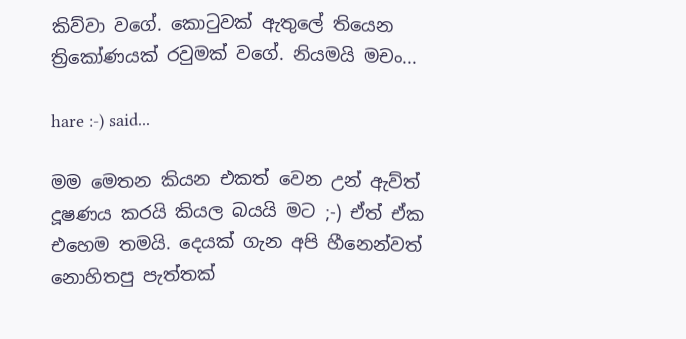කිව්වා වගේ. කොටුවක් ඇතුලේ තියෙන ත්‍රිකෝණයක් රවුමක් වගේ. නියමයි මචං...

hare :-) said...

මම මෙතන කියන එකත් වෙන උන් ඇව්ත් දූෂණය කරයි කියල බයයි මට ;-) ඒත් ඒක එහෙම තමයි. දෙයක් ගැන අපි හීනෙන්වත් නොහිතපු පැත්තක්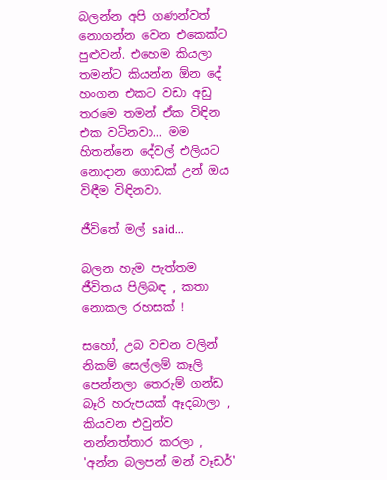බලන්න අපි ගණන්වත් නොගන්න වෙන එකෙක්ට පුළුවන්. එහෙම කියලා තමන්ට කියන්න ඕන දේ හංගන එකට වඩා අඩු තර‍මෙ තමන් ඒක විඳින එක වටිනවා... මම හිතන්නෙ දේවල් එලියට නොදාන ගොඩක් උන් ඔය විඳීම විඳිනවා.

ජීවිතේ මල් said...

බලන හැම පැත්තම ජීවිතය පිලිබඳ , කතා නොකල රහසක් !

සහෝ, උබ වචන වලින් නිකම් සෙල්ලම් කෑලි පෙන්නලා තෙරුම් ගන්ඩ බෑරි හරුපයක් ඈදබාලා , කියවන එවුන්ව නන්නත්තාර කරලා , 'අන්න බලපන් මන් වෑඩර්'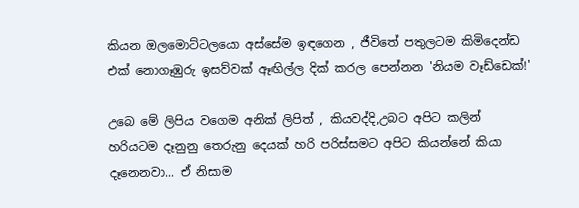කියන ඔලමොට්ටලයො අස්සේම ඉඳගෙන , ජීවිතේ පතුලටම කිමිදෙන්ඩ එක් නොගෑඹුරු ඉසව්වක් ඈඟිල්ල දික් කරල පෙන්නන 'නියම වෑඩ්ඩෙක්!'

උබෙ මේ ලිපිය වගෙම අනික් ලිපිත් , කියවද්දි,උබට අපිට කලින් හරියටම දෑනුනු තෙරුනු දෙයක් හරි පරිස්සමට අපිට කියන්නේ කියා දෑනෙනවා... ඒ නිසාම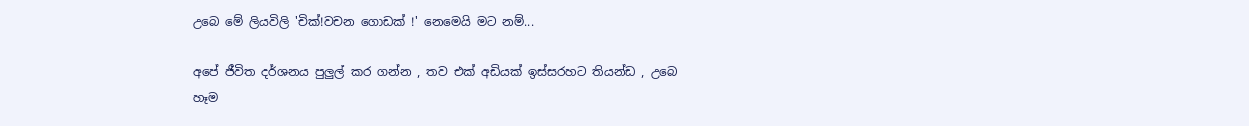උබෙ මේ ලියවිලි 'චික්!වචන ගොඩක් !' නෙමෙයි මට නම්...

අපේ ජීවිත දර්ශනය පුලුල් කර ගන්න , තව එක් අඩියක් ඉස්සරහට තියන්ඩ , උබෙ හෑම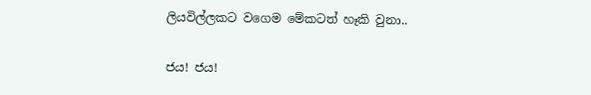ලියවිල්ලකට වගෙම මේකටත් හෑකි වුනා..

ජය! ජය!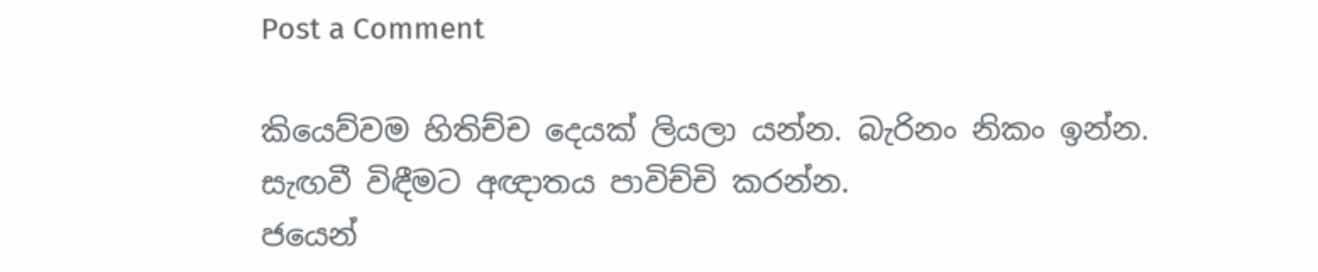Post a Comment

කියෙව්වම හිතිච්ච දෙයක් ලියලා යන්න. බැරිනං නිකං ඉන්න.
සැඟවී විඳීමට අඥාතය පාවිච්චි කරන්න.
ජයෙන්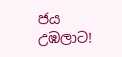ජය උඹලාට!